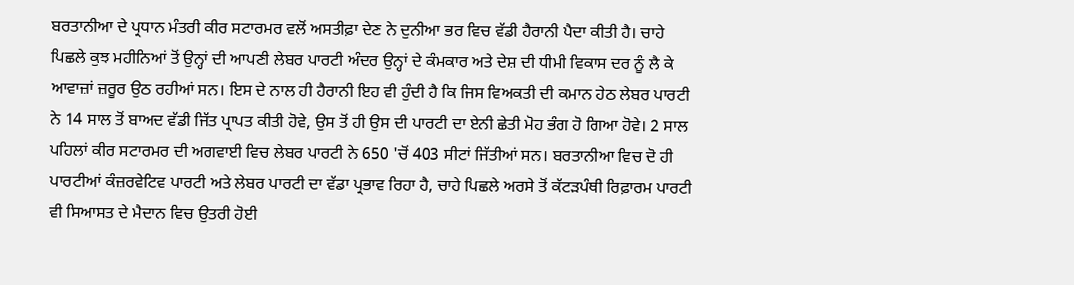ਬਰਤਾਨੀਆ ਦੇ ਪ੍ਰਧਾਨ ਮੰਤਰੀ ਕੀਰ ਸਟਾਰਮਰ ਵਲੋਂ ਅਸਤੀਫ਼ਾ ਦੇਣ ਨੇ ਦੁਨੀਆ ਭਰ ਵਿਚ ਵੱਡੀ ਹੈਰਾਨੀ ਪੈਦਾ ਕੀਤੀ ਹੈ। ਚਾਹੇ ਪਿਛਲੇ ਕੁਝ ਮਹੀਨਿਆਂ ਤੋਂ ਉਨ੍ਹਾਂ ਦੀ ਆਪਣੀ ਲੇਬਰ ਪਾਰਟੀ ਅੰਦਰ ਉਨ੍ਹਾਂ ਦੇ ਕੰਮਕਾਰ ਅਤੇ ਦੇਸ਼ ਦੀ ਧੀਮੀ ਵਿਕਾਸ ਦਰ ਨੂੰ ਲੈ ਕੇ ਆਵਾਜ਼ਾਂ ਜ਼ਰੂਰ ਉਠ ਰਹੀਆਂ ਸਨ। ਇਸ ਦੇ ਨਾਲ ਹੀ ਹੈਰਾਨੀ ਇਹ ਵੀ ਹੁੰਦੀ ਹੈ ਕਿ ਜਿਸ ਵਿਅਕਤੀ ਦੀ ਕਮਾਨ ਹੇਠ ਲੇਬਰ ਪਾਰਟੀ ਨੇ 14 ਸਾਲ ਤੋਂ ਬਾਅਦ ਵੱਡੀ ਜਿੱਤ ਪ੍ਰਾਪਤ ਕੀਤੀ ਹੋਵੇ, ਉਸ ਤੋਂ ਹੀ ਉਸ ਦੀ ਪਾਰਟੀ ਦਾ ਏਨੀ ਛੇਤੀ ਮੋਹ ਭੰਗ ਹੋ ਗਿਆ ਹੋਵੇ। 2 ਸਾਲ ਪਹਿਲਾਂ ਕੀਰ ਸਟਾਰਮਰ ਦੀ ਅਗਵਾਈ ਵਿਚ ਲੇਬਰ ਪਾਰਟੀ ਨੇ 650 'ਚੋਂ 403 ਸੀਟਾਂ ਜਿੱਤੀਆਂ ਸਨ। ਬਰਤਾਨੀਆ ਵਿਚ ਦੋ ਹੀ ਪਾਰਟੀਆਂ ਕੰਜ਼ਰਵੇਟਿਵ ਪਾਰਟੀ ਅਤੇ ਲੇਬਰ ਪਾਰਟੀ ਦਾ ਵੱਡਾ ਪ੍ਰਭਾਵ ਰਿਹਾ ਹੈ, ਚਾਹੇ ਪਿਛਲੇ ਅਰਸੇ ਤੋਂ ਕੱਟੜਪੰਥੀ ਰਿਫ਼ਾਰਮ ਪਾਰਟੀ ਵੀ ਸਿਆਸਤ ਦੇ ਮੈਦਾਨ ਵਿਚ ਉਤਰੀ ਹੋਈ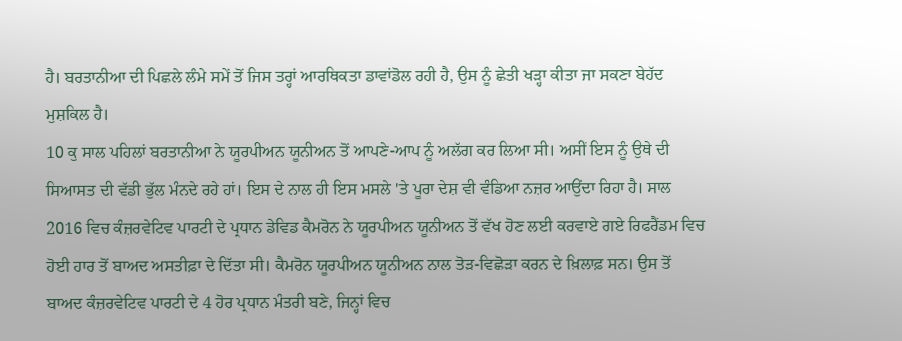ਹੈ। ਬਰਤਾਨੀਆ ਦੀ ਪਿਛਲੇ ਲੰਮੇ ਸਮੇਂ ਤੋਂ ਜਿਸ ਤਰ੍ਹਾਂ ਆਰਥਿਕਤਾ ਡਾਵਾਂਡੋਲ ਰਹੀ ਹੈ, ਉਸ ਨੂੰ ਛੇਤੀ ਖੜ੍ਹਾ ਕੀਤਾ ਜਾ ਸਕਣਾ ਬੇਹੱਦ ਮੁਸ਼ਕਿਲ ਹੈ।
10 ਕੁ ਸਾਲ ਪਹਿਲਾਂ ਬਰਤਾਨੀਆ ਨੇ ਯੂਰਪੀਅਨ ਯੂਨੀਅਨ ਤੋਂ ਆਪਣੇ-ਆਪ ਨੂੰ ਅਲੱਗ ਕਰ ਲਿਆ ਸੀ। ਅਸੀਂ ਇਸ ਨੂੰ ਉਥੇ ਦੀ ਸਿਆਸਤ ਦੀ ਵੱਡੀ ਭੁੱਲ ਮੰਨਦੇ ਰਹੇ ਹਾਂ। ਇਸ ਦੇ ਨਾਲ ਹੀ ਇਸ ਮਸਲੇ 'ਤੇ ਪੂਰਾ ਦੇਸ਼ ਵੀ ਵੰਡਿਆ ਨਜ਼ਰ ਆਉਂਦਾ ਰਿਹਾ ਹੈ। ਸਾਲ 2016 ਵਿਚ ਕੰਜ਼ਰਵੇਟਿਵ ਪਾਰਟੀ ਦੇ ਪ੍ਰਧਾਨ ਡੇਵਿਡ ਕੈਮਰੋਨ ਨੇ ਯੂਰਪੀਅਨ ਯੂਨੀਅਨ ਤੋਂ ਵੱਖ ਹੋਣ ਲਈ ਕਰਵਾਏ ਗਏ ਰਿਫਰੈਂਡਮ ਵਿਚ ਹੋਈ ਹਾਰ ਤੋਂ ਬਾਅਦ ਅਸਤੀਫ਼ਾ ਦੇ ਦਿੱਤਾ ਸੀ। ਕੈਮਰੋਨ ਯੂਰਪੀਅਨ ਯੂਨੀਅਨ ਨਾਲ ਤੋੜ-ਵਿਛੋੜਾ ਕਰਨ ਦੇ ਖ਼ਿਲਾਫ਼ ਸਨ। ਉਸ ਤੋਂ ਬਾਅਦ ਕੰਜ਼ਰਵੇਟਿਵ ਪਾਰਟੀ ਦੇ 4 ਹੋਰ ਪ੍ਰਧਾਨ ਮੰਤਰੀ ਬਣੇ, ਜਿਨ੍ਹਾਂ ਵਿਚ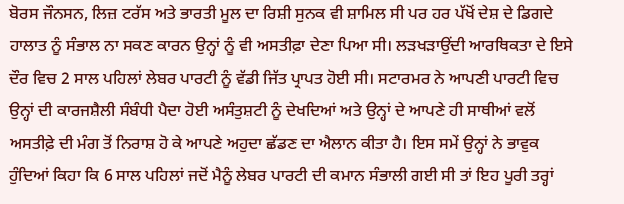ਬੋਰਸ ਜੌਨਸਨ, ਲਿਜ਼ ਟਰੱਸ ਅਤੇ ਭਾਰਤੀ ਮੂਲ ਦਾ ਰਿਸ਼ੀ ਸੁਨਕ ਵੀ ਸ਼ਾਮਿਲ ਸੀ ਪਰ ਹਰ ਪੱਖੋਂ ਦੇਸ਼ ਦੇ ਡਿਗਦੇ ਹਾਲਾਤ ਨੂੰ ਸੰਭਾਲ ਨਾ ਸਕਣ ਕਾਰਨ ਉਨ੍ਹਾਂ ਨੂੰ ਵੀ ਅਸਤੀਫ਼ਾ ਦੇਣਾ ਪਿਆ ਸੀ। ਲੜਖੜਾਉਂਦੀ ਆਰਥਿਕਤਾ ਦੇ ਇਸੇ ਦੌਰ ਵਿਚ 2 ਸਾਲ ਪਹਿਲਾਂ ਲੇਬਰ ਪਾਰਟੀ ਨੂੰ ਵੱਡੀ ਜਿੱਤ ਪ੍ਰਾਪਤ ਹੋਈ ਸੀ। ਸਟਾਰਮਰ ਨੇ ਆਪਣੀ ਪਾਰਟੀ ਵਿਚ ਉਨ੍ਹਾਂ ਦੀ ਕਾਰਜਸ਼ੈਲੀ ਸੰਬੰਧੀ ਪੈਦਾ ਹੋਈ ਅਸੰਤੁਸ਼ਟੀ ਨੂੰ ਦੇਖਦਿਆਂ ਅਤੇ ਉਨ੍ਹਾਂ ਦੇ ਆਪਣੇ ਹੀ ਸਾਥੀਆਂ ਵਲੋਂ ਅਸਤੀਫ਼ੇ ਦੀ ਮੰਗ ਤੋਂ ਨਿਰਾਸ਼ ਹੋ ਕੇ ਆਪਣੇ ਅਹੁਦਾ ਛੱਡਣ ਦਾ ਐਲਾਨ ਕੀਤਾ ਹੈ। ਇਸ ਸਮੇਂ ਉਨ੍ਹਾਂ ਨੇ ਭਾਵੁਕ ਹੁੰਦਿਆਂ ਕਿਹਾ ਕਿ 6 ਸਾਲ ਪਹਿਲਾਂ ਜਦੋਂ ਮੈਨੂੰ ਲੇਬਰ ਪਾਰਟੀ ਦੀ ਕਮਾਨ ਸੰਭਾਲੀ ਗਈ ਸੀ ਤਾਂ ਇਹ ਪੂਰੀ ਤਰ੍ਹਾਂ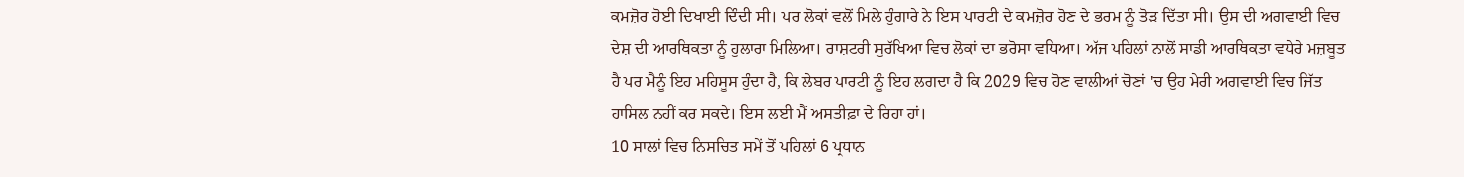ਕਮਜ਼ੋਰ ਹੋਈ ਦਿਖਾਈ ਦਿੰਦੀ ਸੀ। ਪਰ ਲੋਕਾਂ ਵਲੋਂ ਮਿਲੇ ਹੁੰਗਾਰੇ ਨੇ ਇਸ ਪਾਰਟੀ ਦੇ ਕਮਜ਼ੋਰ ਹੋਣ ਦੇ ਭਰਮ ਨੂੰ ਤੋੜ ਦਿੱਤਾ ਸੀ। ਉਸ ਦੀ ਅਗਵਾਈ ਵਿਚ ਦੇਸ਼ ਦੀ ਆਰਥਿਕਤਾ ਨੂੰ ਹੁਲਾਰਾ ਮਿਲਿਆ। ਰਾਸ਼ਟਰੀ ਸੁਰੱਖਿਆ ਵਿਚ ਲੋਕਾਂ ਦਾ ਭਰੋਸਾ ਵਧਿਆ। ਅੱਜ ਪਹਿਲਾਂ ਨਾਲੋਂ ਸਾਡੀ ਆਰਥਿਕਤਾ ਵਧੇਰੇ ਮਜ਼ਬੂਤ ਹੈ ਪਰ ਮੈਨੂੰ ਇਹ ਮਹਿਸੂਸ ਹੁੰਦਾ ਹੈ, ਕਿ ਲੇਬਰ ਪਾਰਟੀ ਨੂੰ ਇਹ ਲਗਦਾ ਹੈ ਕਿ 2029 ਵਿਚ ਹੋਣ ਵਾਲੀਆਂ ਚੋਣਾਂ 'ਚ ਉਹ ਮੇਰੀ ਅਗਵਾਈ ਵਿਚ ਜਿੱਤ ਹਾਸਿਲ ਨਹੀਂ ਕਰ ਸਕਦੇ। ਇਸ ਲਈ ਮੈਂ ਅਸਤੀਫ਼ਾ ਦੇ ਰਿਹਾ ਹਾਂ।
10 ਸਾਲਾਂ ਵਿਚ ਨਿਸਚਿਤ ਸਮੇਂ ਤੋਂ ਪਹਿਲਾਂ 6 ਪ੍ਰਧਾਨ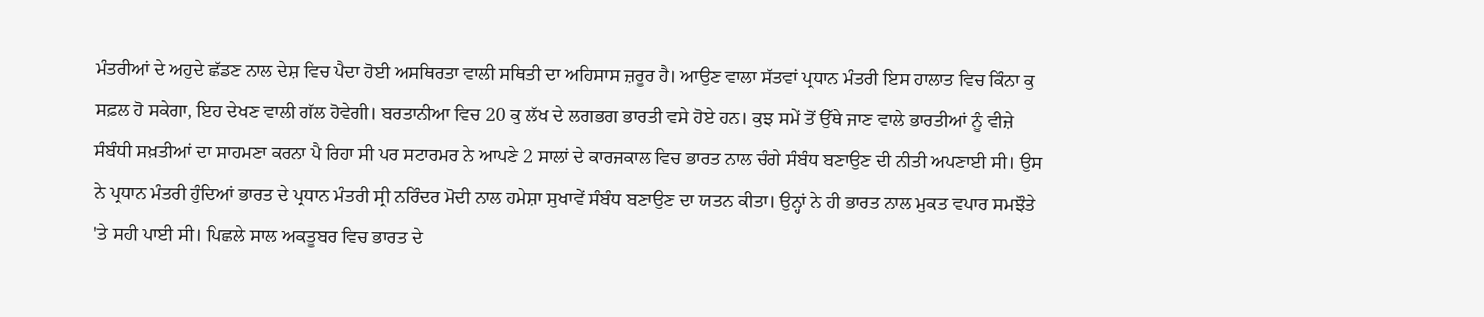ਮੰਤਰੀਆਂ ਦੇ ਅਹੁਦੇ ਛੱਡਣ ਨਾਲ ਦੇਸ਼ ਵਿਚ ਪੈਦਾ ਹੋਈ ਅਸਥਿਰਤਾ ਵਾਲੀ ਸਥਿਤੀ ਦਾ ਅਹਿਸਾਸ ਜ਼ਰੂਰ ਹੈ। ਆਉਣ ਵਾਲਾ ਸੱਤਵਾਂ ਪ੍ਰਧਾਨ ਮੰਤਰੀ ਇਸ ਹਾਲਾਤ ਵਿਚ ਕਿੰਨਾ ਕੁ ਸਫ਼ਲ ਹੋ ਸਕੇਗਾ, ਇਹ ਦੇਖਣ ਵਾਲੀ ਗੱਲ ਹੋਵੇਗੀ। ਬਰਤਾਨੀਆ ਵਿਚ 20 ਕੁ ਲੱਖ ਦੇ ਲਗਭਗ ਭਾਰਤੀ ਵਸੇ ਹੋਏ ਹਨ। ਕੁਝ ਸਮੇਂ ਤੋਂ ਉੱਥੇ ਜਾਣ ਵਾਲੇ ਭਾਰਤੀਆਂ ਨੂੰ ਵੀਜ਼ੇ ਸੰਬੰਧੀ ਸਖ਼ਤੀਆਂ ਦਾ ਸਾਹਮਣਾ ਕਰਨਾ ਪੈ ਰਿਹਾ ਸੀ ਪਰ ਸਟਾਰਮਰ ਨੇ ਆਪਣੇ 2 ਸਾਲਾਂ ਦੇ ਕਾਰਜਕਾਲ ਵਿਚ ਭਾਰਤ ਨਾਲ ਚੰਗੇ ਸੰਬੰਧ ਬਣਾਉਣ ਦੀ ਨੀਤੀ ਅਪਣਾਈ ਸੀ। ਉਸ ਨੇ ਪ੍ਰਧਾਨ ਮੰਤਰੀ ਹੁੰਦਿਆਂ ਭਾਰਤ ਦੇ ਪ੍ਰਧਾਨ ਮੰਤਰੀ ਸ੍ਰੀ ਨਰਿੰਦਰ ਮੋਦੀ ਨਾਲ ਹਮੇਸ਼ਾ ਸੁਖਾਵੇਂ ਸੰਬੰਧ ਬਣਾਉਣ ਦਾ ਯਤਨ ਕੀਤਾ। ਉਨ੍ਹਾਂ ਨੇ ਹੀ ਭਾਰਤ ਨਾਲ ਮੁਕਤ ਵਪਾਰ ਸਮਝੌਤੇ 'ਤੇ ਸਹੀ ਪਾਈ ਸੀ। ਪਿਛਲੇ ਸਾਲ ਅਕਤੂਬਰ ਵਿਚ ਭਾਰਤ ਦੇ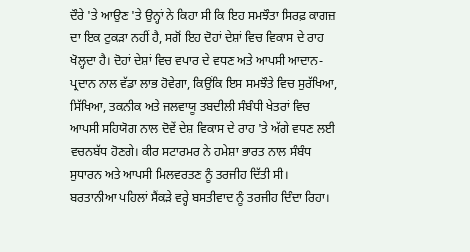ਦੌਰੇ 'ਤੇ ਆਉਣ 'ਤੇ ਉਨ੍ਹਾਂ ਨੇ ਕਿਹਾ ਸੀ ਕਿ ਇਹ ਸਮਝੌਤਾ ਸਿਰਫ਼ ਕਾਗਜ਼ ਦਾ ਇਕ ਟੁਕੜਾ ਨਹੀਂ ਹੈ, ਸਗੋਂ ਇਹ ਦੋਹਾਂ ਦੇਸ਼ਾਂ ਵਿਚ ਵਿਕਾਸ ਦੇ ਰਾਹ ਖੋਲ੍ਹਦਾ ਹੈ। ਦੋਹਾਂ ਦੇਸ਼ਾਂ ਵਿਚ ਵਪਾਰ ਦੇ ਵਧਣ ਅਤੇ ਆਪਸੀ ਆਦਾਨ-ਪ੍ਰਦਾਨ ਨਾਲ ਵੱਡਾ ਲਾਭ ਹੋਵੇਗਾ, ਕਿਉਂਕਿ ਇਸ ਸਮਝੌਤੇ ਵਿਚ ਸੁਰੱਖਿਆ, ਸਿੱਖਿਆ, ਤਕਨੀਕ ਅਤੇ ਜਲਵਾਯੂ ਤਬਦੀਲੀ ਸੰਬੰਧੀ ਖੇਤਰਾਂ ਵਿਚ ਆਪਸੀ ਸਹਿਯੋਗ ਨਾਲ ਦੋਵੇਂ ਦੇਸ਼ ਵਿਕਾਸ ਦੇ ਰਾਹ 'ਤੇ ਅੱਗੇ ਵਧਣ ਲਈ ਵਚਨਬੱਧ ਹੋਣਗੇ। ਕੀਰ ਸਟਾਰਮਰ ਨੇ ਹਮੇਸ਼ਾ ਭਾਰਤ ਨਾਲ ਸੰਬੰਧ ਸੁਧਾਰਨ ਅਤੇ ਆਪਸੀ ਮਿਲਵਰਤਣ ਨੂੰ ਤਰਜੀਹ ਦਿੱਤੀ ਸੀ।
ਬਰਤਾਨੀਆ ਪਹਿਲਾਂ ਸੈਂਕੜੇ ਵਰ੍ਹੇ ਬਸਤੀਵਾਦ ਨੂੰ ਤਰਜੀਹ ਦਿੰਦਾ ਰਿਹਾ।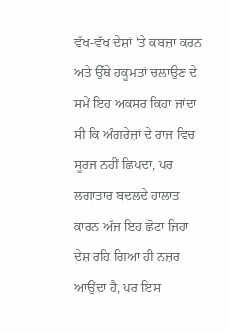ਵੱਖ-ਵੱਖ ਦੇਸ਼ਾਂ 'ਤੇ ਕਬਜ਼ਾ ਕਰਨ ਅਤੇ ਉੱਥੇ ਹਕੂਮਤਾਂ ਚਲਾਉਣ ਦੇ ਸਮੇਂ ਇਹ ਅਕਸਰ ਕਿਹਾ ਜਾਂਦਾ ਸੀ ਕਿ ਅੰਗਰੇਜ਼ਾਂ ਦੇ ਰਾਜ ਵਿਚ ਸੂਰਜ ਨਹੀਂ ਛਿਪਦਾ, ਪਰ ਲਗਾਤਾਰ ਬਦਲਦੇ ਹਾਲਾਤ ਕਾਰਨ ਅੱਜ ਇਹ ਛੋਟਾ ਜਿਹਾ ਦੇਸ਼ ਰਹਿ ਗਿਆ ਹੀ ਨਜ਼ਰ ਆਉਂਦਾ ਹੈ, ਪਰ ਇਸ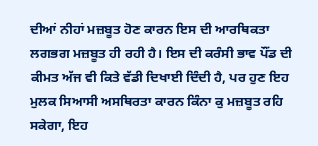ਦੀਆਂ ਨੀਹਾਂ ਮਜ਼ਬੂਤ ਹੋਣ ਕਾਰਨ ਇਸ ਦੀ ਆਰਥਿਕਤਾ ਲਗਭਗ ਮਜ਼ਬੂਤ ਹੀ ਰਹੀ ਹੈ। ਇਸ ਦੀ ਕਰੰਸੀ ਭਾਵ ਪੌਂਡ ਦੀ ਕੀਮਤ ਅੱਜ ਵੀ ਕਿਤੇ ਵੱਡੀ ਦਿਖਾਈ ਦਿੰਦੀ ਹੈ, ਪਰ ਹੁਣ ਇਹ ਮੁਲਕ ਸਿਆਸੀ ਅਸਥਿਰਤਾ ਕਾਰਨ ਕਿੰਨਾ ਕੁ ਮਜ਼ਬੂਤ ਰਹਿ ਸਕੇਗਾ, ਇਹ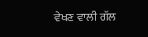ਵੇਖਣ ਵਾਲੀ ਗੱਲ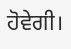ਹੋਵੇਗੀ।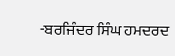-ਬਰਜਿੰਦਰ ਸਿੰਘ ਹਮਦਰਦ